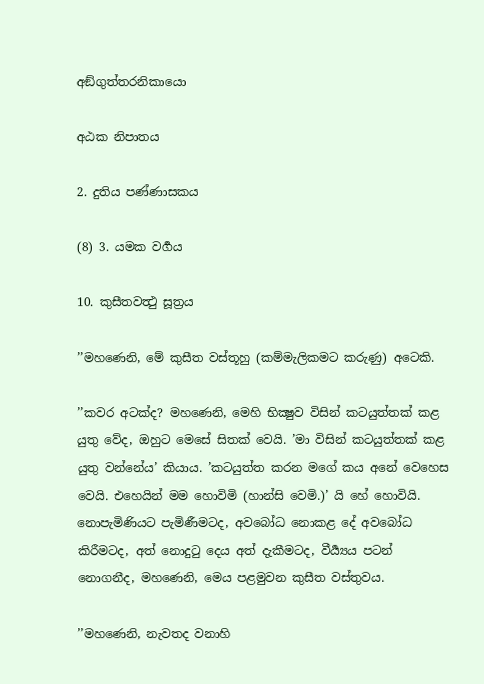අඞ්ගුත්තරනිකායො

අඨක නිපාතය

2. දුතිය පණ්ණාසකය

(8) 3. යමක වර්‍ගය

10. කුසීතවත්‍ථු සූත්‍රය

’’මහණෙනි, මේ කුසීත වස්තූහු (කම්මැලිකමට කරුණු) අටෙකි.

’’කවර අටක්ද? මහණෙනි, මෙහි භික්‍ෂුව විසින් කටයුත්තක් කළ යුතු වේද, ඔහුට මෙසේ සිතක් වෙයි. ’මා විසින් කටයුත්තක් කළ යුතු වන්නේය’ කියාය. ’කටයුත්ත කරන මගේ කය අනේ වෙහෙස වෙයි. එහෙයින් මම හොවිමි (හාන්සි වෙමි.)’ යි හේ හොවියි. නොපැමිණියට පැමිණීමටද, අවබෝධ නොකළ දේ අවබෝධ කිරීමටද, අත් නොදුටු දෙය අත් දැකීමටද, වීර්‍ය්‍යය පටන් නොගනීද, මහණෙනි, මෙය පළමුවන කුසීත වස්තුවය.

’’මහණෙනි, නැවතද වනාහි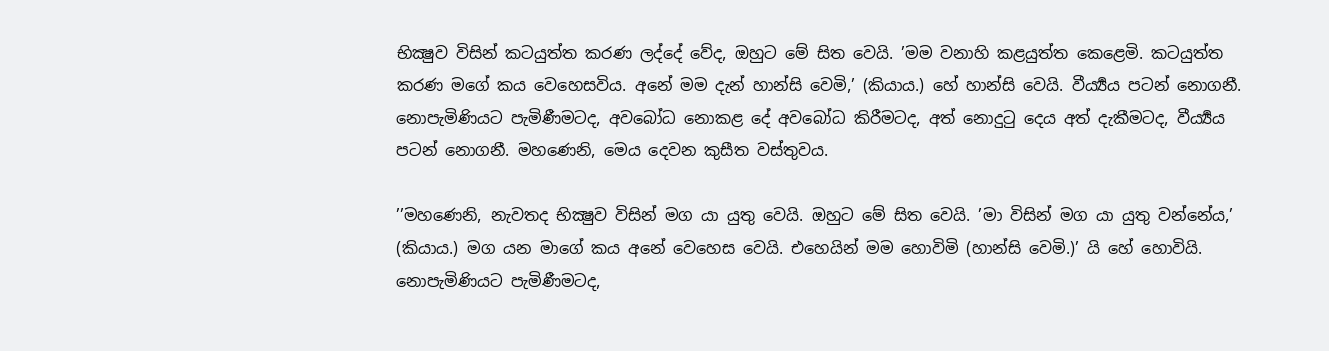භික්‍ෂුව විසින් කටයුත්ත කරණ ලද්දේ වේද, ඔහුට මේ සිත වෙයි. ’මම වනාහි කළයුත්ත කෙළෙමි. කටයුත්ත කරණ මගේ කය වෙහෙසවිය. අනේ මම දැන් හාන්සි වෙමි,’ (කියාය.) හේ හාන්සි වෙයි. වීර්‍ය්‍යය පටන් නොගනී. නොපැමිණියට පැමිණීමටද, අවබෝධ නොකළ දේ අවබෝධ කිරීමටද, අත් නොදුටු දෙය අත් දැකීමටද, වීර්‍ය්‍යය පටන් නොගනී. මහණෙනි, මෙය දෙවන කුසීත වස්තුවය.

’’මහණෙනි, නැවතද භික්‍ෂුව විසින් මග යා යුතු වෙයි. ඔහුට මේ සිත වෙයි. ’මා විසින් මග යා යුතු වන්නේය,’ (කියාය.) මග යන මාගේ කය අනේ වෙහෙස වෙයි. එහෙයින් මම හොවිමි (හාන්සි වෙමි.)’ යි හේ හොවියි. නොපැමිණියට පැමිණීමටද,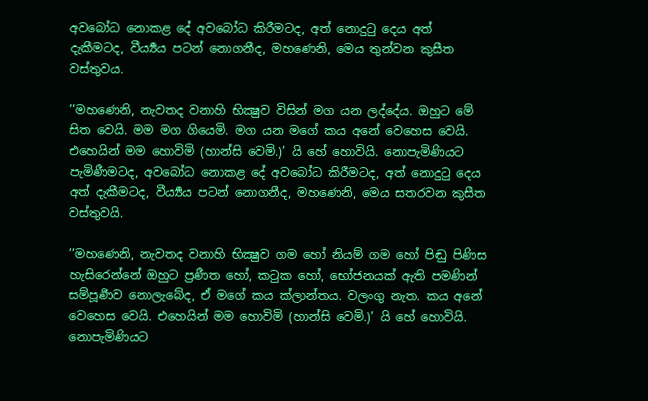අවබෝධ නොකළ දේ අවබෝධ කිරීමටද, අත් නොදුටු දෙය අත් දැකීමටද, වීර්‍ය්‍යය පටන් නොගනීද, මහණෙනි, මෙය තුන්වන කුසීත වස්තුවය.

’’මහණෙනි, නැවතද වනාහි භික්‍ෂුව විසින් මග යන ලද්දේය. ඔහුට මේ සිත වෙයි. මම මග ගියෙමි. මග යන මගේ කය අනේ වෙහෙස වෙයි. එහෙයින් මම හොවිමි (හාන්සි වෙමි.)’ යි හේ හොවියි. නොපැමිණියට පැමිණීමටද, අවබෝධ නොකළ දේ අවබෝධ කිරීමටද, අත් නොදුටු දෙය අත් දැකීමටද, වීර්‍ය්‍යය පටන් නොගනීද, මහණෙනි, මෙය සතරවන කුසීත වස්තුවයි.

’’මහණෙනි, නැවතද වනාහි භික්‍ෂුව ගම හෝ නියම් ගම හෝ පිඬු පිණිස හැසිරෙන්නේ ඔහුට ප්‍රණීත හෝ, කටුක හෝ, භෝජනයක් ඇති පමණින් සම්පූර්‍ණව නොලැබේද, ඒ මගේ කය ක්ලාන්තය. වලංගු නැත. කය අනේ වෙහෙස වෙයි. එහෙයින් මම හොවිමි (හාන්සි වෙමි.)’ යි හේ හොවියි. නොපැමිණියට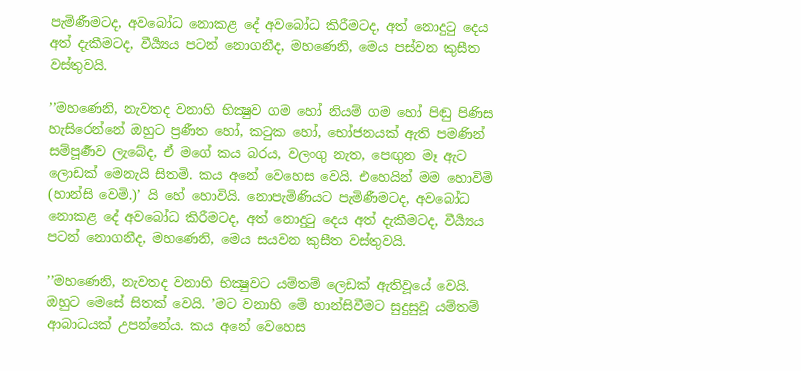පැමිණීමටද, අවබෝධ නොකළ දේ අවබෝධ කිරීමටද, අත් නොදුටු දෙය අත් දැකීමටද, වීර්‍ය්‍යය පටන් නොගනීද, මහණෙනි, මෙය පස්වන කුසීත වස්තුවයි.

’’මහණෙනි, නැවතද වනාහි භික්‍ෂුව ගම හෝ නියම් ගම හෝ පිඬු පිණිස හැසිරෙන්නේ ඔහුට ප්‍රණීත හෝ, කටුක හෝ, භෝජනයක් ඇති පමණින් සම්පූර්‍ණව ලැබේද, ඒ මගේ කය බරය, වලංගු නැත, පෙඟුන මෑ ඇට ලොඩක් මෙනැයි සිතමි. කය අනේ වෙහෙස වෙයි. එහෙයින් මම හොවිමි (හාන්සි වෙමි.)’ යි හේ හොවියි. නොපැමිණියට පැමිණීමටද, අවබෝධ නොකළ දේ අවබෝධ කිරීමටද, අත් නොදුටු දෙය අත් දැකීමටද, වීර්‍ය්‍යය පටන් නොගනීද, මහණෙනි, මෙය සයවන කුසීත වස්තුවයි.

’’මහණෙනි, නැවතද වනාහි භික්‍ෂුවට යම්තම් ලෙඩක් ඇතිවූයේ වෙයි. ඔහුට මෙසේ සිතක් වෙයි. ’මට වනාහි මේ හාන්සිවීමට සුදුසුවූ යම්තම් ආබාධයක් උපන්නේය. කය අනේ වෙහෙස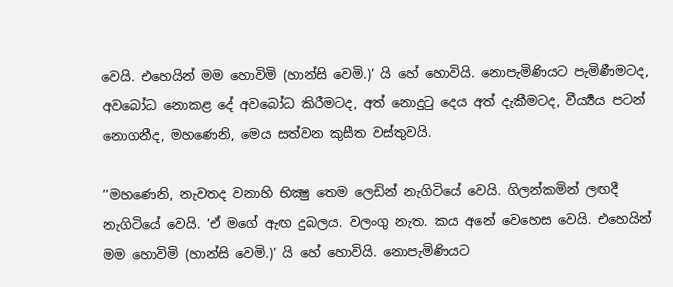වෙයි. එහෙයින් මම හොවිමි (හාන්සි වෙමි.)’ යි හේ හොවියි. නොපැමිණියට පැමිණීමටද, අවබෝධ නොකළ දේ අවබෝධ කිරීමටද, අත් නොදුටු දෙය අත් දැකීමටද, වීර්‍ය්‍යය පටන් නොගනීද, මහණෙනි, මෙය සත්වන කුසීත වස්තුවයි.

’’මහණෙනි, නැවතද වනාහි භික්‍ෂු තෙම ලෙඩින් නැගිටියේ වෙයි. ගිලන්කමින් ලඟදී නැගිටියේ වෙයි. ’ඒ මගේ ඇඟ දුබලය. වලංගු නැත. කය අනේ වෙහෙස වෙයි. එහෙයින් මම හොවිමි (හාන්සි වෙමි.)’ යි හේ හොවියි. නොපැමිණියට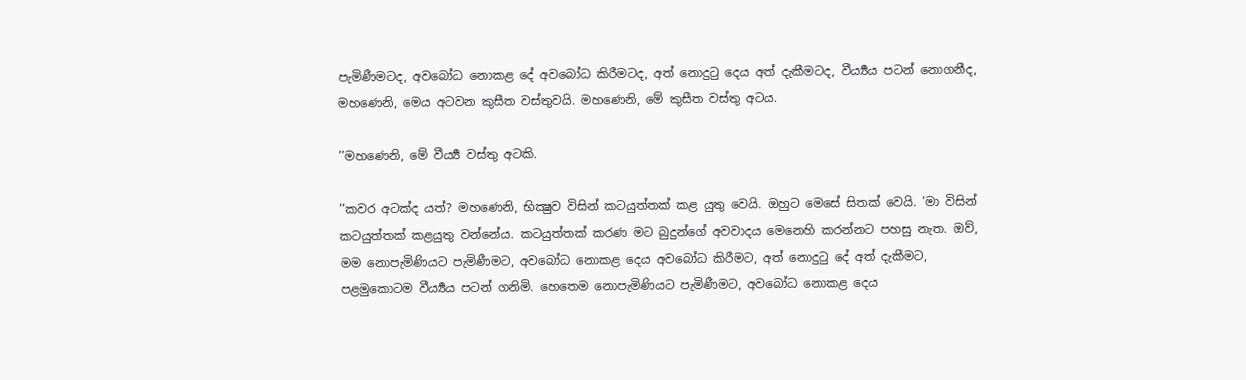පැමිණීමටද, අවබෝධ නොකළ දේ අවබෝධ කිරීමටද, අත් නොදුටු දෙය අත් දැකීමටද, වීර්‍ය්‍යය පටන් නොගනීද, මහණෙනි, මෙය අටවන කුසීත වස්තුවයි. මහණෙනි, මේ කුසීත වස්තු අටය.

’’මහණෙනි, මේ වීර්‍ය්‍ය වස්තු අටකි.

’’කවර අටක්ද යත්? මහණෙනි, භික්‍ෂුව විසින් කටයුත්තක් කළ යුතු වෙයි. ඔහුට මෙසේ සිතක් වෙයි. ’මා විසින් කටයුත්තක් කළයුතු වන්නේය. කටයුත්තක් කරණ මට බුදුන්ගේ අවවාදය මෙනෙහි කරන්නට පහසු නැත. ඔව්, මම නොපැමිණියට පැමිණීමට, අවබෝධ නොකළ දෙය අවබෝධ කිරීමට, අත් නොදුටු දේ අත් දැකීමට, පළමුකොටම වීර්‍ය්‍යය පටන් ගනිමි. හෙතෙම නොපැමිණියට පැමිණීමට, අවබෝධ නොකළ දෙය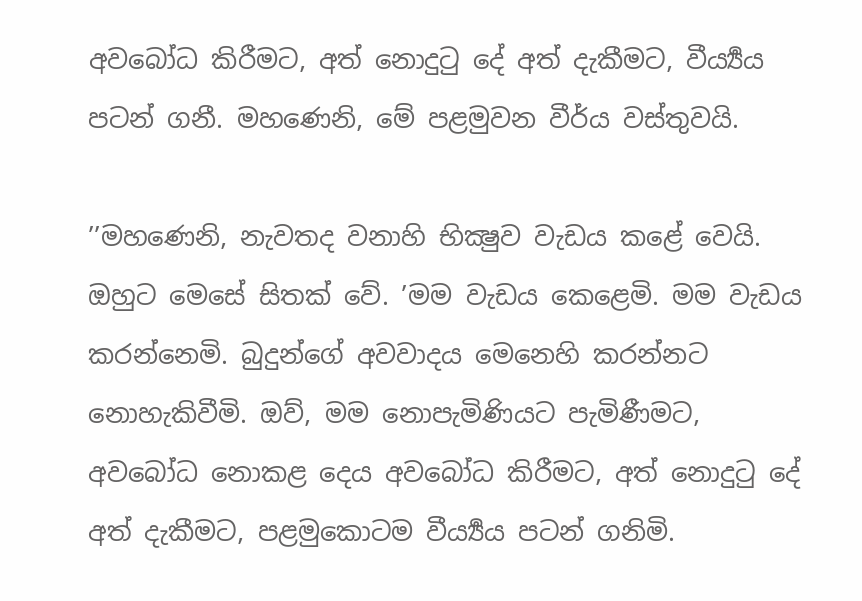අවබෝධ කිරීමට, අත් නොදුටු දේ අත් දැකීමට, වීර්‍ය්‍යය පටන් ගනී. මහණෙනි, මේ පළමුවන වීර්ය වස්තුවයි.

’’මහණෙනි, නැවතද වනාහි භික්‍ෂුව වැඩය කළේ වෙයි. ඔහුට මෙසේ සිතක් වේ. ’මම වැඩය කෙළෙමි. මම වැඩය කරන්නෙමි. බුදුන්ගේ අවවාදය මෙනෙහි කරන්නට නොහැකිවීමි. ඔව්, මම නොපැමිණියට පැමිණීමට, අවබෝධ නොකළ දෙය අවබෝධ කිරීමට, අත් නොදුටු දේ අත් දැකීමට, පළමුකොටම වීර්‍ය්‍යය පටන් ගනිමි.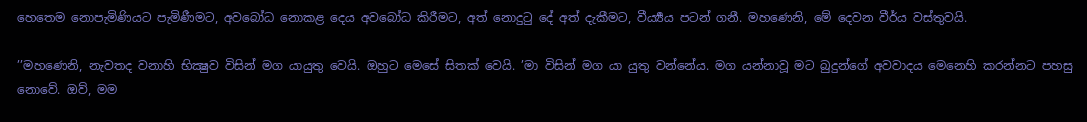හෙතෙම නොපැමිණියට පැමිණීමට, අවබෝධ නොකළ දෙය අවබෝධ කිරීමට, අත් නොදුටු දේ අත් දැකීමට, වීර්‍ය්‍යය පටන් ගනී. මහණෙනි, මේ දෙවන වීර්ය වස්තුවයි.

’’මහණෙනි, නැවතද වනාහි භික්‍ෂුව විසින් මග යායුතු වෙයි. ඔහුට මෙසේ සිතක් වෙයි. ’මා විසින් මග යා යුතු වන්නේය. මග යන්නාවූ මට බුදුන්ගේ අවවාදය මෙනෙහි කරන්නට පහසු නොවේ. ඔව්, මම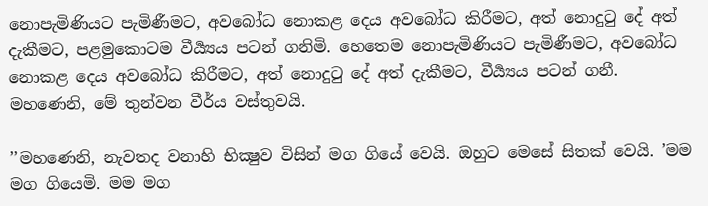නොපැමිණියට පැමිණීමට, අවබෝධ නොකළ දෙය අවබෝධ කිරීමට, අත් නොදුටු දේ අත් දැකීමට, පළමුකොටම වීර්‍ය්‍යය පටන් ගනිමි. හෙතෙම නොපැමිණියට පැමිණීමට, අවබෝධ නොකළ දෙය අවබෝධ කිරීමට, අත් නොදුටු දේ අත් දැකීමට, වීර්‍ය්‍යය පටන් ගනී. මහණෙනි, මේ තුන්වන වීර්ය වස්තුවයි.

’’මහණෙනි, නැවතද වනාහි භික්‍ෂුව විසින් මග ගියේ වෙයි. ඔහුට මෙසේ සිතක් වෙයි. ’මම මග ගියෙමි. මම මග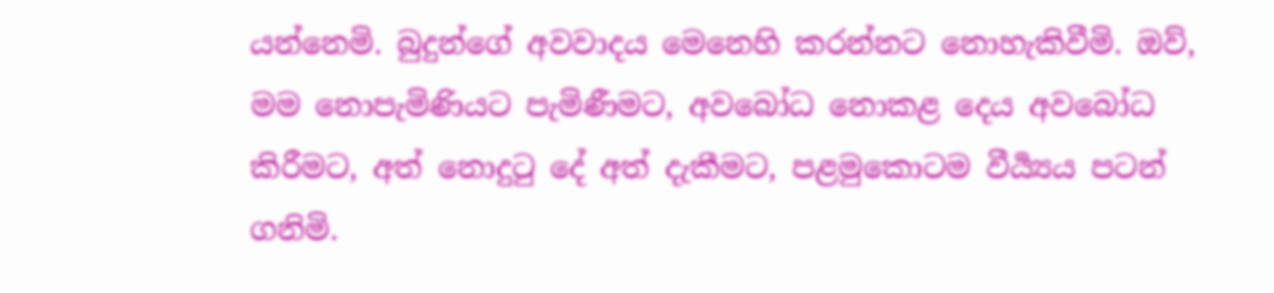යන්නෙමි. බුදුන්ගේ අවවාදය මෙනෙහි කරන්නට නොහැකිවීමි. ඔව්, මම නොපැමිණියට පැමිණීමට, අවබෝධ නොකළ දෙය අවබෝධ කිරීමට, අත් නොදුටු දේ අත් දැකීමට, පළමුකොටම වීර්‍ය්‍යය පටන් ගනිමි.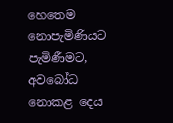හෙතෙම නොපැමිණියට පැමිණීමට, අවබෝධ නොකළ දෙය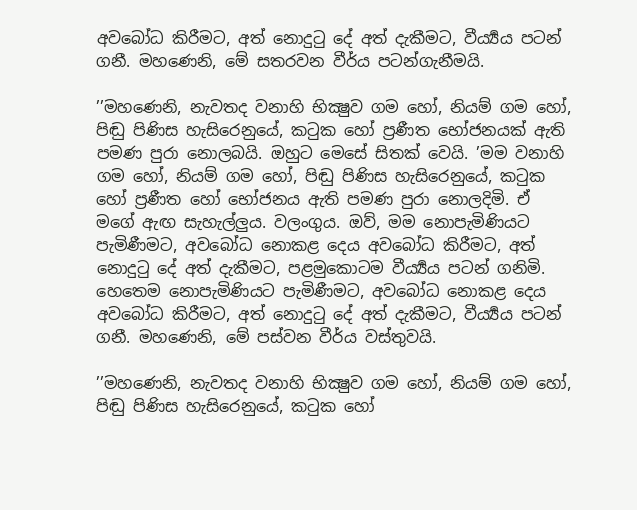අවබෝධ කිරීමට, අත් නොදුටු දේ අත් දැකීමට, වීර්‍ය්‍යය පටන් ගනී. මහණෙනි, මේ සතරවන වීර්ය පටන්ගැනීමයි.

’’මහණෙනි, නැවතද වනාහි භික්‍ෂුව ගම හෝ, නියම් ගම හෝ, පිඬු පිණිස හැසිරෙනුයේ, කටුක හෝ ප්‍රණීත භෝජනයක් ඇති පමණ පුරා නොලබයි. ඔහුට මෙසේ සිතක් වෙයි. ’මම වනාහි ගම හෝ, නියම් ගම හෝ, පිඬු පිණිස හැසිරෙනුයේ, කටුක හෝ ප්‍රණීත හෝ භෝජනය ඇති පමණ පුරා නොලදිමි. ඒ මගේ ඇඟ සැහැල්ලුය. වලංගුය. ඔව්, මම නොපැමිණියට පැමිණීමට, අවබෝධ නොකළ දෙය අවබෝධ කිරීමට, අත් නොදුටු දේ අත් දැකීමට, පළමුකොටම වීර්‍ය්‍යය පටන් ගනිමි. හෙතෙම නොපැමිණියට පැමිණීමට, අවබෝධ නොකළ දෙය අවබෝධ කිරීමට, අත් නොදුටු දේ අත් දැකීමට, වීර්‍ය්‍යය පටන් ගනී. මහණෙනි, මේ පස්වන වීර්ය වස්තුවයි.

’’මහණෙනි, නැවතද වනාහි භික්‍ෂුව ගම හෝ, නියම් ගම හෝ, පිඬු පිණිස හැසිරෙනුයේ, කටුක හෝ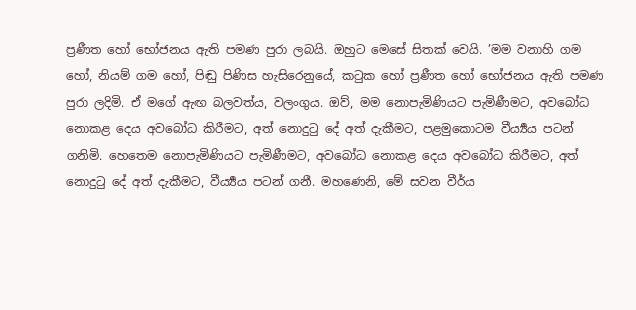ප්‍රණීත හෝ භෝජනය ඇති පමණ පුරා ලබයි. ඔහුට මෙසේ සිතක් වෙයි. ’මම වනාහි ගම හෝ, නියම් ගම හෝ, පිඬු පිණිස හැසිරෙනුයේ, කටුක හෝ ප්‍රණීත හෝ භෝජනය ඇති පමණ පුරා ලදිමි. ඒ මගේ ඇඟ බලවත්ය, වලංගුය. ඔව්, මම නොපැමිණියට පැමිණීමට, අවබෝධ නොකළ දෙය අවබෝධ කිරීමට, අත් නොදුටු දේ අත් දැකීමට, පළමුකොටම වීර්‍ය්‍යය පටන් ගනිමි. හෙතෙම නොපැමිණියට පැමිණීමට, අවබෝධ නොකළ දෙය අවබෝධ කිරීමට, අත් නොදුටු දේ අත් දැකීමට, වීර්‍ය්‍යය පටන් ගනී. මහණෙනි, මේ සවන වීර්ය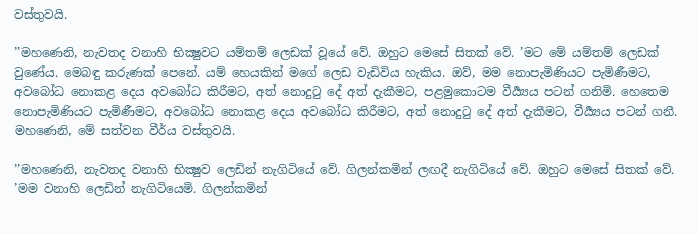වස්තුවයි.

’’මහණෙනි, නැවතද වනාහි භික්‍ෂුවට යම්තම් ලෙඩක් වූයේ වේ. ඔහුට මෙසේ සිතක් වේ. ’මට මේ යම්තම් ලෙඩක් වුණේය. මෙබඳු කරුණක් පෙනේ. යම් හෙයකින් මගේ ලෙඩ වැඩිවිය හැකිය. ඔව්, මම නොපැමිණියට පැමිණීමට, අවබෝධ නොකළ දෙය අවබෝධ කිරීමට, අත් නොදුටු දේ අත් දැකීමට, පළමුකොටම වීර්‍ය්‍යය පටන් ගනිමි. හෙතෙම නොපැමිණියට පැමිණීමට, අවබෝධ නොකළ දෙය අවබෝධ කිරීමට, අත් නොදුටු දේ අත් දැකීමට, වීර්‍ය්‍යය පටන් ගනී. මහණෙනි, මේ සත්වන වීර්ය වස්තුවයි.

’’මහණෙනි, නැවතද වනාහි භික්‍ෂුව ලෙඩින් නැගිටියේ වේ. ගිලන්කමින් ලඟදී නැගිටියේ වේ. ඔහුට මෙසේ සිතක් වේ. ’මම වනාහි ලෙඩින් නැගිටියෙමි. ගිලන්කමින්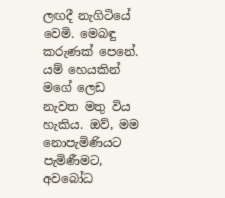ලඟදී නැගිටියේ වෙමි. මෙබඳු කරුණක් පෙනේ. යම් හෙයකින් මගේ ලෙඩ නැවත මතු විය හැකිය. ඔව්, මම නොපැමිණියට පැමිණීමට, අවබෝධ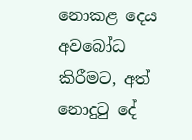නොකළ දෙය අවබෝධ කිරීමට, අත් නොදුටු දේ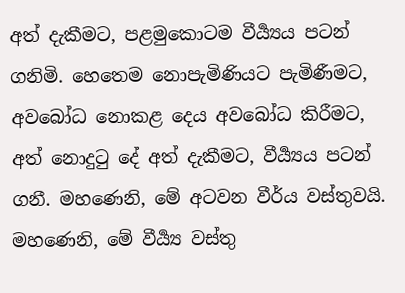අත් දැකීමට, පළමුකොටම වීර්‍ය්‍යය පටන් ගනිමි. හෙතෙම නොපැමිණියට පැමිණීමට, අවබෝධ නොකළ දෙය අවබෝධ කිරීමට, අත් නොදුටු දේ අත් දැකීමට, වීර්‍ය්‍යය පටන් ගනී. මහණෙනි, මේ අටවන වීර්ය වස්තුවයි. මහණෙනි, මේ වීර්‍ය්‍ය වස්තු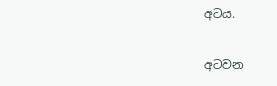අටය.

අටවන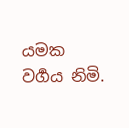යමක වර්‍ගය නිමි.